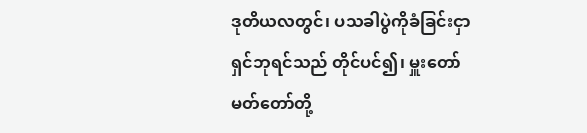ဒုတိယလတွင်၊ ပသခါပွဲကိုခံခြင်းငှာ ရှင်ဘုရင်သည် တိုင်ပင်၍၊ မှူးတော်မတ်တော်တို့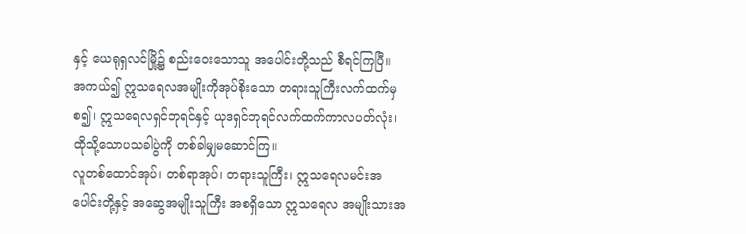နှင့် ယေရုရှလင်မြို့၌ စည်းဝေးသောသူ အပေါင်းတို့သည် စီရင်ကြပြီ။
အကယ်၍ ဣသရေလအမျိုးကိုအုပ်စိုးသော တရားသူကြီးလက်ထက်မှစ၍၊ ဣသရေလရှင်ဘုရင်နှင့် ယုဒရှင်ဘုရင်လက်ထက်ကာလပတ်လုံး၊ ထိုသို့သောပသခါပွဲကို တစ်ခါမျှမဆောင်ကြ။
လူတစ်ထောင်အုပ်၊ တစ်ရာအုပ်၊ တရားသူကြီး၊ ဣသရေလမင်းအပေါင်းတို့နှင့် အဆွေအမျိုးသူကြီး အစရှိသော ဣသရေလ အမျိုးသားအ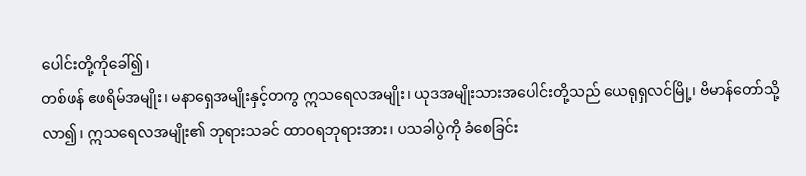ပေါင်းတို့ကိုခေါ်၍၊
တစ်ဖန် ဧဖရိမ်အမျိုး၊ မနာရှေအမျိုးနှင့်တကွ ဣသရေလအမျိုး၊ ယုဒအမျိုးသားအပေါင်းတို့သည် ယေရုရှလင်မြို့၊ ဗိမာန်တော်သို့လာ၍၊ ဣသရေလအမျိုး၏ ဘုရားသခင် ထာဝရဘုရားအား၊ ပသခါပွဲကို ခံစေခြင်း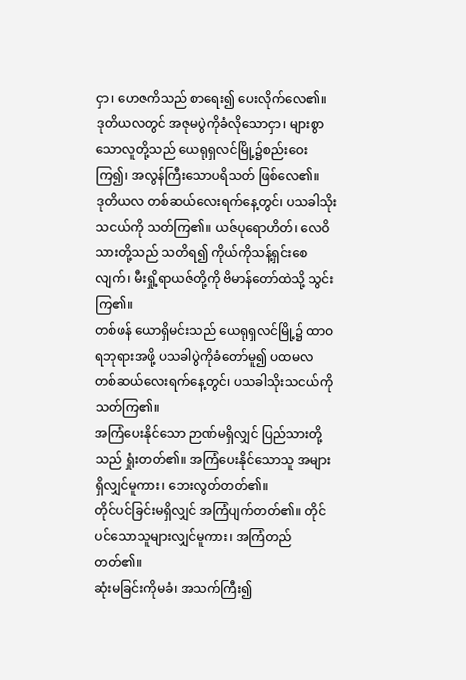ငှာ၊ ဟေဇကိသည် စာရေး၍ ပေးလိုက်လေ၏။
ဒုတိယလတွင် အဇုမပွဲကိုခံလိုသောငှာ၊ များစွာသောလူတို့သည် ယေရုရှလင်မြို့၌စည်းဝေးကြ၍၊ အလွန်ကြီးသောပရိသတ် ဖြစ်လေ၏။
ဒုတိယလ တစ်ဆယ်လေးရက်နေ့တွင်၊ ပသခါသိုးသငယ်ကို သတ်ကြ၏။ ယဇ်ပုရောဟိတ်၊ လေဝိသားတို့သည် သတိရ၍ ကိုယ်ကိုသန့်ရှင်းစေလျက်၊ မီးရှို့ရာယဇ်တို့ကို ဗိမာန်တော်ထဲသို့ သွင်းကြ၏။
တစ်ဖန် ယောရှိမင်းသည် ယေရုရှလင်မြို့၌ ထာဝရဘုရားအဖို့ ပသခါပွဲကိုခံတော်မူ၍ ပထမလ တစ်ဆယ်လေးရက်နေ့တွင်၊ ပသခါသိုးသငယ်ကို သတ်ကြ၏။
အကြံပေးနိုင်သော ဉာဏ်မရှိလျှင် ပြည်သားတို့သည် ရှုံးတတ်၏။ အကြံပေးနိုင်သောသူ အများရှိလျှင်မူကား၊ ဘေးလွတ်တတ်၏။
တိုင်ပင်ခြင်းမရှိလျှင် အကြံပျက်တတ်၏။ တိုင်ပင်သောသူများလျှင်မူကား၊ အကြံတည်တတ်၏။
ဆုံးမခြင်းကိုမခံ၊ အသက်ကြီး၍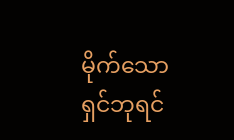မိုက်သောရှင်ဘုရင်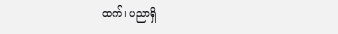ထက်၊ ပညာရှိ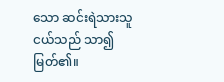သော ဆင်းရဲသားသူငယ်သည် သာ၍မြတ်၏။